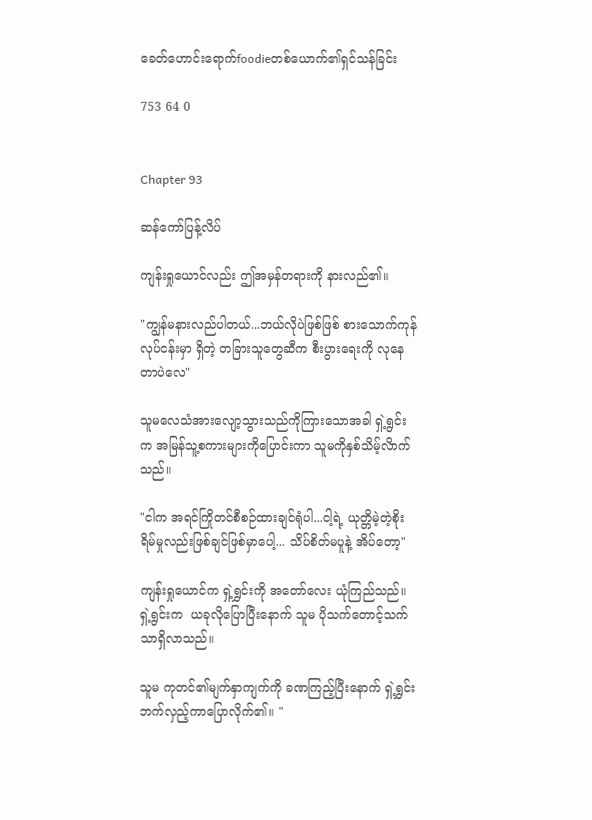ခေတ်ဟောင်းရောက်foodieတစ်ယောက်၏ရှင်သန်ခြင်း

753 64 0


Chapter 93

ဆန်ကော်ပြန့်လိပ်

ကျန်းရှုယောင်လည်း ဤအမှန်တရားကို နားလည်၏။

"ကျွန်မနားလည်ပါတယ်...ဘယ်လိုပဲဖြစ်ဖြစ် စားသောက်ကုန်လုပ်ငန်းမှာ ရှိတဲ့ တခြားသူတွေဆီက စီးပွားရေးကို လုနေတာပဲလေ"

သူမလေသံအားလျော့သွားသည်ကိုကြားသောအခါ ရှဲ့ရွင်းက အမြန်သူ့စကားများကိုပြောင်းကာ သူမကိုနှစ်သိမ့်လိာက်သည်။

"ငါက အရင်ကြိုတင်စီစဉ်ထားချင်ရုံပါ...ငါ့ရဲ့ ယုတ္တိမဲ့တဲ့စိုးရိမ်မှုလည်းဖြစ်ချင်ဖြစ်မှာပေါ့... သိပ်စိတ်မပူနဲ့ အိပ်တော့"

ကျန်းရှုယောင်က ရှဲ့ရွှင်းကို အတော်လေး ယုံကြည်သည်။ ရှဲ့ရွင်းက  ယခုလိုပြောပြီးနောက် သူမ ပိုသက်တောင့်သက်သာရှိလာသည်။

သူမ ကုတင်၏မျက်နှာကျက်ကို ခဏကြည့်ပြီးနောက် ရှဲ့ရွှင်း ဘက်လှည့်ကာပြောလိုက်၏။ "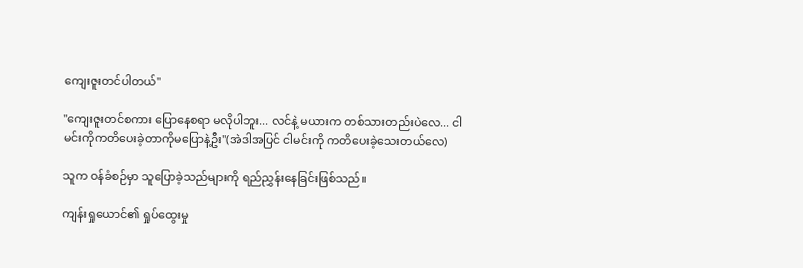ကျေးဇူးတင်ပါတယ်"

"ကျေးဇူးတင်စကား ပြောနေစရာ မလိုပါဘူး... လင်နဲ့ မယားက တစ်သားတည်းပဲလေ... ငါမင်းကိုကတိပေးခဲ့တာကိုမပြောနဲ့ဦး"(အဲဒါအပြင် ငါမင်းကို ကတိပေးခဲ့သေးတယ်လေ)

သူက ဝန်ခံစဉ်မှာ သူပြောခဲ့သည်များကို ရည်ညွှန်းနေခြင်းဖြစ်သည်။

ကျန်းရှုယောင်၏ ရှုပ်ထွေးမှု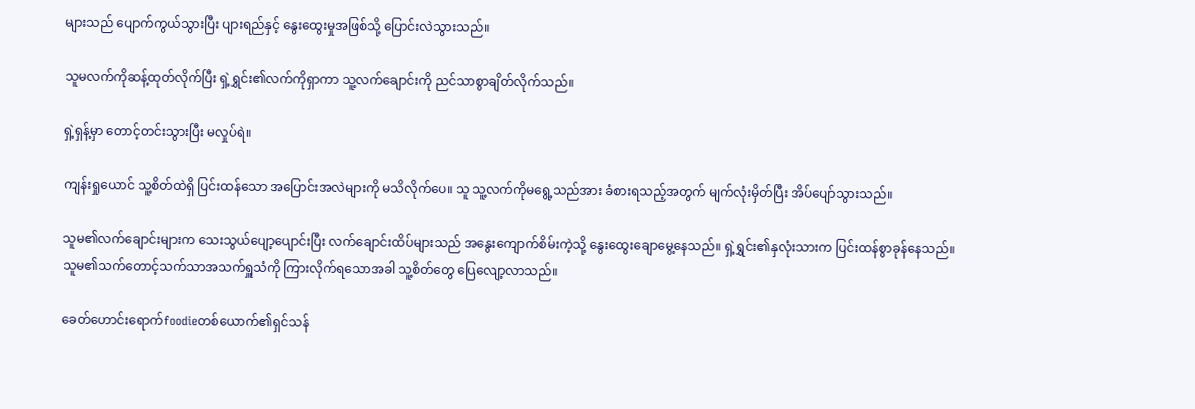များသည် ပျောက်ကွယ်သွားပြီး ပျားရည်နှင့် နွေးထွေးမှုအဖြစ်သို့ ပြောင်းလဲသွားသည်။

သူမလက်ကိုဆန့်ထုတ်လိုက်ပြီး ရှဲ့ရွှင်း၏လက်ကိုရှာကာ သူ့လက်ချောင်းကို ညင်သာစွာချိတ်လိုက်သည်။

ရှဲ့ရှန့်မှာ တောင့်တင်းသွားပြီး မလှုပ်ရဲ။

ကျန်းရှုယောင် သူ့စိတ်ထဲရှိ ပြင်းထန်သော အပြောင်းအလဲများကို မသိလိုက်ပေ။ သူ သူ့လက်ကိုမရွေ့သည်အား ခံစားရသည့်အတွက် မျက်လုံးမှိတ်ပြီး အိပ်ပျော်သွားသည်။

သူမ၏လက်ချောင်းများက သေးသွယ်ပျော့ပျောင်းပြီး လက်ချောင်းထိပ်များသည် အနွေးကျောက်စိမ်းကဲ့သို့ နွေးထွေးချောမွေ့နေသည်။ ရှဲ့ရွှင်း၏နှလုံးသားက ပြင်းထန်စွာခုန်နေသည်။ သူမ၏သက်တောင့်သက်သာအသက်ရှူသံကို ကြားလိုက်ရသောအခါ သူ့စိတ်တွေ ပြေလျော့လာသည်။

ခေတ်ဟောင်းရောက်foodieတစ်ယောက်၏ရှင်သန်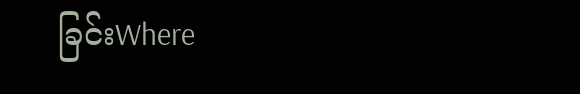ခြင်းWhere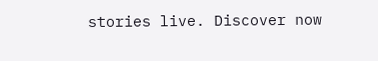stories live. Discover now